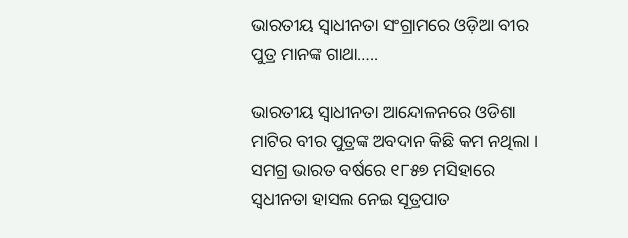ଭାରତୀୟ ସ୍ୱାଧୀନତା ସଂଗ୍ରାମରେ ଓଡ଼ିଆ ବୀର ପୁତ୍ର ମାନଙ୍କ ଗାଥା…..

ଭାରତୀୟ ସ୍ୱାଧୀନତା ଆନ୍ଦୋଳନରେ ଓଡିଶା ମାଟିର ବୀର ପୁତ୍ରଙ୍କ ଅବଦାନ କିଛି କମ ନଥିଲା । ସମଗ୍ର ଭାରତ ବର୍ଷରେ ୧୮୫୭ ମସିହାରେ ସ୍ଵଧୀନତା ହାସଲ ନେଇ ସୂତ୍ରପାତ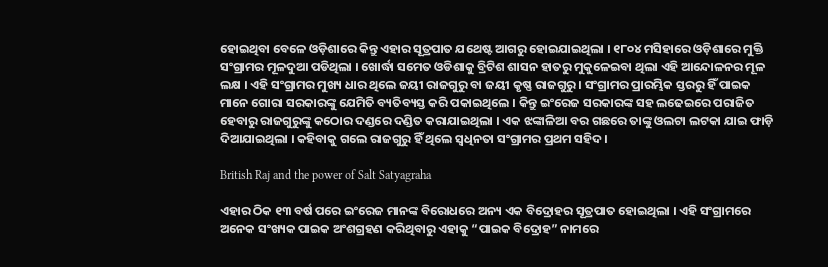ହୋଇଥିବା ବେଳେ ଓଡ଼ିଶାରେ କିନ୍ତୁ ଏହାର ସୂତ୍ରପାତ ଯଥେଷ୍ଟ ଆଗରୁ ହୋଇଯାଇଥିଲା । ୧୮୦୪ ମସିହାରେ ଓଡ଼ିଶାରେ ମୁକ୍ତି ସଂଗ୍ରାମର ମୂଳଦୁଆ ପଡିଥିଲା । ଖୋର୍ଦ୍ଧା ସମେତ ଓଡିଶାକୁ ବ୍ରିଟିଶ ଶାସନ ହାତରୁ ମୁକୁଳେଇବା ଥିଲା ଏହି ଆନ୍ଦୋଳନର ମୂଳ ଲକ୍ଷ । ଏହି ସଂଗ୍ରାମର ମୁଖ୍ୟ ଧାର ଥିଲେ ଜୟୀ ରାଜଗୁରୁ ବା ଜୟୀ କୃଷ୍ଣ ରାଜଗୁରୁ । ସଂଗ୍ରାମର ପ୍ରାରମ୍ଭିକ ସ୍ତରରୁ ହିଁ ପାଇକ ମାନେ ଗୋରା ସରକାରଙ୍କୁ ଯେମିତି ବ୍ୟତିବ୍ୟସ୍ତ କରି ପକାଇଥିଲେ । କିନ୍ତୁ ଇଂରେଜ ସରକାରଙ୍କ ସହ ଲଢେଇରେ ପରାଜିତ ହେବାରୁ ରାଜଗୁରୁଙ୍କୁ କଠୋର ଦଣ୍ଡରେ ଦଣ୍ଡିତ କରାଯାଇଥିଲା । ଏକ ଝଙ୍କାଳିଆ ବର ଗଛରେ ତାଙ୍କୁ ଓଲଟା ଲଟକା ଯାଇ ଫାଡ଼ି ଦିଆଯାଇଥିଲା । କହିବାକୁ ଗଲେ ରାଜଗୁରୁ ହିଁ ଥିଲେ ସ୍ୱଧିନତା ସଂଗ୍ରାମର ପ୍ରଥମ ସହିଦ ।

British Raj and the power of Salt Satyagraha

ଏହାର ଠିକ ୧୩ ବର୍ଷ ପରେ ଇଂରେଜ ମାନଙ୍କ ବିରୋଧରେ ଅନ୍ୟ ଏକ ବିଦ୍ରୋହର ସୂତ୍ରପାତ ହୋଇଥିଲା । ଏହି ସଂଗ୍ରାମରେ ଅନେକ ସଂଖ୍ୟକ ପାଇକ ଅଂଶଗ୍ରହଣ କରିଥିବାରୁ ଏହାକୁ “ପାଇକ ବିଦ୍ରୋହ” ନାମରେ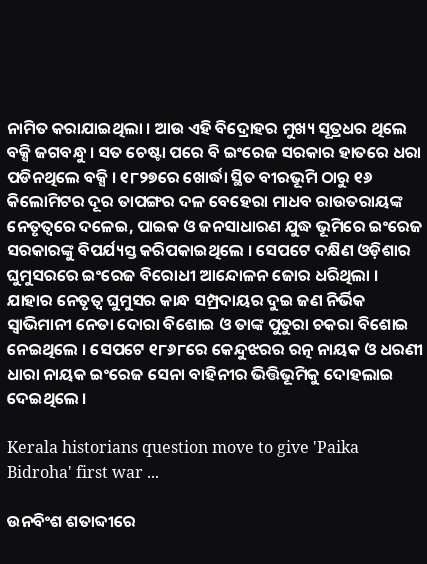ନାମିତ କରାଯାଇଥିଲା । ଆଉ ଏହି ବିଦ୍ରୋହର ମୁଖ୍ୟ ସୂତ୍ରଧର ଥିଲେ ବକ୍ସି ଜଗବନ୍ଧୁ । ସତ ଚେଷ୍ଟା ପରେ ବି ଇଂରେଜ ସରକାର ହାତରେ ଧରା ପଡିନଥିଲେ ବକ୍ସି । ୧୮୨୭ରେ ଖୋର୍ଦ୍ଧା ସ୍ଥିତ ବୀରଭୂମି ଠାରୁ ୧୬ କିଲୋମିଟର ଦୂର ତାପଙ୍ଗର ଦଳ ବେହେରା ମାଧବ ରାଉତରାୟଙ୍କ ନେତୃତ୍ୱରେ ଦଳେଇ, ପାଇକ ଓ ଜନସାଧାରଣ ଯୁଦ୍ଧ ଭୂମିରେ ଇଂରେଜ ସରକାରଙ୍କୁ ବିପର୍ଯ୍ୟସ୍ତ କରିପକାଇଥିଲେ । ସେପଟେ ଦକ୍ଷିଣ ଓଡ଼ିଶାର ଘୁମୁସରରେ ଇଂରେଜ ବିରୋଧୀ ଆନ୍ଦୋଳନ ଜୋର ଧରିଥିଲା । ଯାହାର ନେତୃତ୍ୱ ଘୁମୁସର କାନ୍ଧ ସମ୍ପ୍ରଦାୟର ଦୁଇ ଜଣ ନିର୍ଭିକ ସ୍ୱାଭିମାନୀ ନେତା ଦୋରା ବିଶୋଇ ଓ ତାଙ୍କ ପୁତୁରା ଚକରା ବିଶୋଇ ନେଇଥିଲେ । ସେପଟେ ୧୮୬୮ରେ କେନ୍ଦୁଝରର ରତ୍ନ ନାୟକ ଓ ଧରଣୀ ଧାରା ନାୟକ ଇଂରେଜ ସେନା ବାହିନୀର ଭିତ୍ତିଭୂମିକୁ ଦୋହଲାଇ ଦେଇଥିଲେ ।

Kerala historians question move to give 'Paika Bidroha' first war ...

ଉନବିଂଶ ଶତାବ୍ଦୀରେ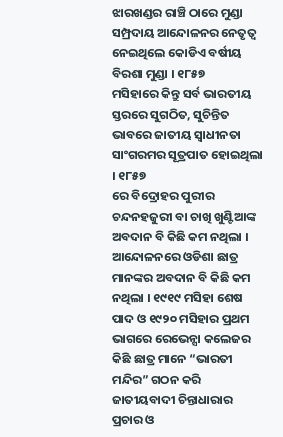ଝାରଖଣ୍ଡର ରାଞ୍ଚି ଠାରେ ମୁଣ୍ଡା ସମ୍ପ୍ରଦାୟ ଆନ୍ଦୋଳନର ନେତୃତ୍ୱ ନେଇଥିଲେ କୋଡିଏ ବର୍ଷୀୟ ବିରଶା ମୁଣ୍ଡା । ୧୮୫୭
ମସିହାରେ କିନ୍ତୁ ସର୍ବ ଭାରତୀୟ ସ୍ତରରେ ସୁଗଠିତ, ସୁଚିନ୍ତିତ ଭାବରେ ଜାତୀୟ ସ୍ୱାଧୀନତା ସାଂଗରମର ସୂତ୍ରପାତ ହୋଇଥିଲା । ୧୮୫୭
ରେ ବିଦ୍ରୋହର ପୁରୀର ଚନ୍ଦନହଜୁରୀ ବା ଚାଖି ଖୁଣ୍ଟିଆଙ୍କ ଅବଦାନ ବି କିଛି କମ ନଥିଲା । ଆନ୍ଦୋଳନରେ ଓଡିଶା ଛାତ୍ର ମାନଙ୍କର ଅବଦାନ ବି କିଛି କମ ନଥିଲା । ୧୯୧୯ ମସିହା ଶେଷ ପାଦ ଓ ୧୯୨୦ ମସିହାର ପ୍ରଥମ ଭାଗରେ ରେଭେନ୍ସା କଲେଜର କିଛି ଛାତ୍ର ମାନେ “ଭାରତୀ ମନ୍ଦିର” ଗଠନ କରି ଜାତୀୟବାଦୀ ଚିନ୍ତାଧାରାର ପ୍ରଚାର ଓ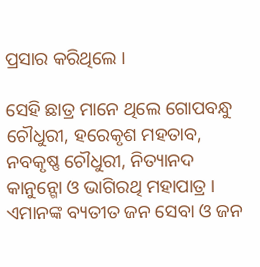ପ୍ରସାର କରିଥିଲେ ।

ସେହି ଛାତ୍ର ମାନେ ଥିଲେ ଗୋପବନ୍ଧୁ ଚୌଧୁରୀ, ହରେକୃଶ ମହତାବ, ନବକୃଷ୍ଣ ଚୌଧୁରୀ, ନିତ୍ୟାନଦ କାନୁନ୍ଗୋ ଓ ଭାଗିରଥି ମହାପାତ୍ର । ଏମାନଙ୍କ ବ୍ୟତୀତ ଜନ ସେବା ଓ ଜନ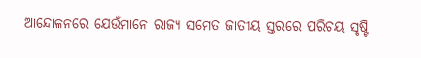ଆନ୍ଦୋଳନରେ ଯେଉଁମାନେ ରାଜ୍ୟ ସମେତ ଜାତୀୟ ସ୍ତରରେ ପରିଚୟ ସୃଷ୍ଟି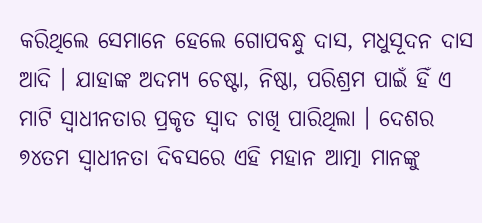କରିଥିଲେ ସେମାନେ ହେଲେ ଗୋପବନ୍ଧୁ ଦାସ, ମଧୁସୂଦନ ଦାସ ଆଦି । ଯାହାଙ୍କ ଅଦମ୍ୟ ଚେଷ୍ଟା, ନିଷ୍ଠା, ପରିଶ୍ରମ ପାଇଁ ହିଁ ଏ ମାଟି ସ୍ୱାଧୀନତାର ପ୍ରକୃତ ସ୍ୱାଦ ଚାଖି ପାରିଥିଲା । ଦେଶର ୭୪ତମ ସ୍ୱାଧୀନତା ଦିବସରେ ଏହି ମହାନ ଆତ୍ମା ମାନଙ୍କୁ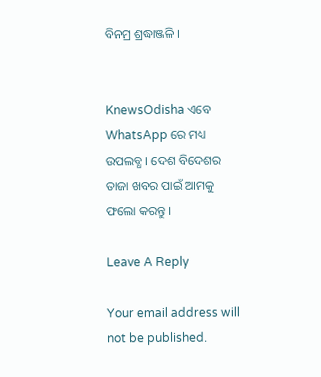ବିନମ୍ର ଶ୍ରଦ୍ଧାଞ୍ଜଳି ।


KnewsOdisha ଏବେ WhatsApp ରେ ମଧ୍ୟ ଉପଲବ୍ଧ । ଦେଶ ବିଦେଶର ତାଜା ଖବର ପାଇଁ ଆମକୁ ଫଲୋ କରନ୍ତୁ ।

Leave A Reply

Your email address will not be published.